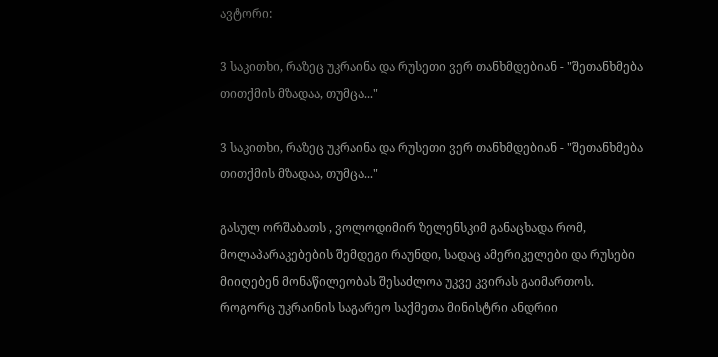ავტორი:

3 საკითხი, რაზეც უკრაინა და რუსეთი ვერ თანხმდებიან - "შეთანხმება თითქმის მზადაა, თუმცა..."

3 საკითხი, რაზეც უკრაინა და რუსეთი ვერ თანხმდებიან - "შეთანხმება თითქმის მზადაა, თუმცა..."

გასულ ორშაბათს , ვოლოდიმირ ზელენსკიმ განაცხადა რომ, მოლაპარაკებების შემდეგი რაუნდი, სადაც ამერიკელები და რუსები მიიღებენ მონაწილეობას შესაძლოა უკვე კვირას გაიმართოს. როგორც უკრაინის საგარეო საქმეთა მინისტრი ანდრიი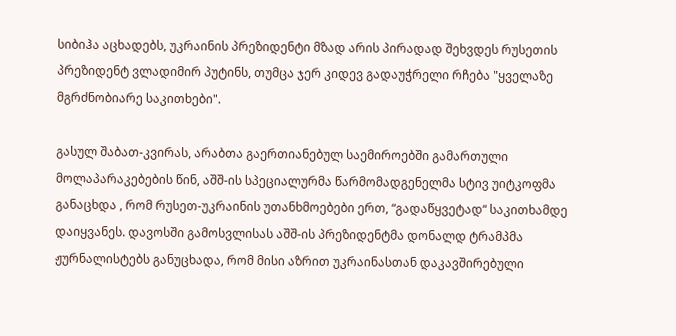სიბიჰა აცხადებს, უკრაინის პრეზიდენტი მზად არის პირადად შეხვდეს რუსეთის პრეზიდენტ ვლადიმირ პუტინს, თუმცა ჯერ კიდევ გადაუჭრელი რჩება "ყველაზე მგრძნობიარე საკითხები".

გასულ შაბათ-კვირას, არაბთა გაერთიანებულ საემიროებში გამართული მოლაპარაკებების წინ, აშშ-ის სპეციალურმა წარმომადგენელმა სტივ უიტკოფმა განაცხდა , რომ რუსეთ-უკრაინის უთანხმოებები ერთ, “გადაწყვეტად“ საკითხამდე დაიყვანეს. დავოსში გამოსვლისას აშშ-ის პრეზიდენტმა დონალდ ტრამპმა ჟურნალისტებს განუცხადა, რომ მისი აზრით უკრაინასთან დაკავშირებული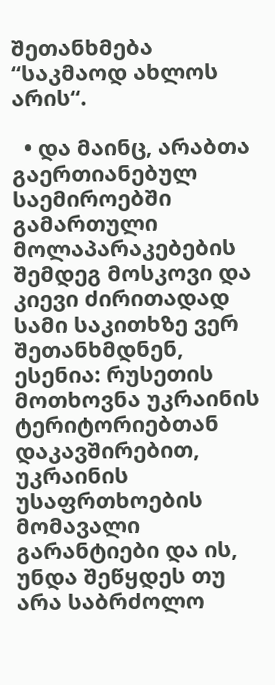შეთანხმება “საკმაოდ ახლოს არის“.

  • და მაინც, არაბთა გაერთიანებულ საემიროებში გამართული მოლაპარაკებების შემდეგ მოსკოვი და კიევი ძირითადად სამი საკითხზე ვერ შეთანხმდნენ, ესენია: რუსეთის მოთხოვნა უკრაინის ტერიტორიებთან დაკავშირებით, უკრაინის უსაფრთხოების მომავალი გარანტიები და ის, უნდა შეწყდეს თუ არა საბრძოლო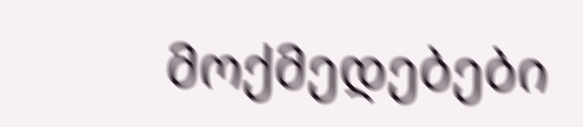მოქმედებები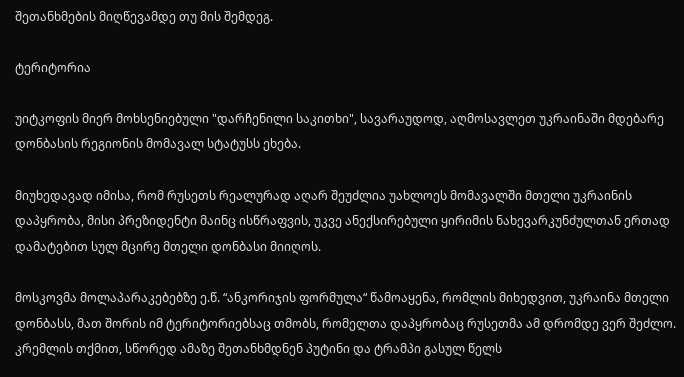შეთანხმების მიღწევამდე თუ მის შემდეგ.

ტერიტორია

უიტკოფის მიერ მოხსენიებული "დარჩენილი საკითხი", სავარაუდოდ, აღმოსავლეთ უკრაინაში მდებარე დონბასის რეგიონის მომავალ სტატუსს ეხება.

მიუხედავად იმისა, რომ რუსეთს რეალურად აღარ შეუძლია უახლოეს მომავალში მთელი უკრაინის დაპყრობა, მისი პრეზიდენტი მაინც ისწრაფვის, უკვე ანექსირებული ყირიმის ნახევარკუნძულთან ერთად დამატებით სულ მცირე მთელი დონბასი მიიღოს.

მოსკოვმა მოლაპარაკებებზე ე.წ. “ანკორიჯის ფორმულა“ წამოაყენა, რომლის მიხედვით, უკრაინა მთელი დონბასს, მათ შორის იმ ტერიტორიებსაც თმობს, რომელთა დაპყრობაც რუსეთმა ამ დრომდე ვერ შეძლო. კრემლის თქმით, სწორედ ამაზე შეთანხმდნენ პუტინი და ტრამპი გასულ წელს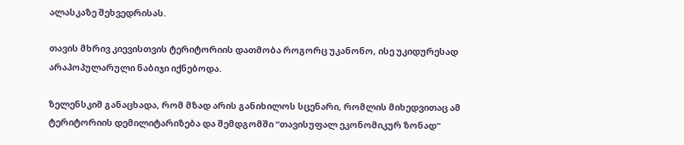ალასკაზე შეხვედრისას.

თავის მხრივ კიევისთვის ტერიტორიის დათმობა როგორც უკანონო, ისე უკიდურესად არაპოპულარული ნაბიჯი იქნებოდა.

ზელენსკიმ განაცხადა, რომ მზად არის განიხილოს სცენარი, რომლის მიხედვითაც ამ ტერიტორიის დემილიტარიზება და შემდგომში “თავისუფალ ეკონომიკურ ზონად“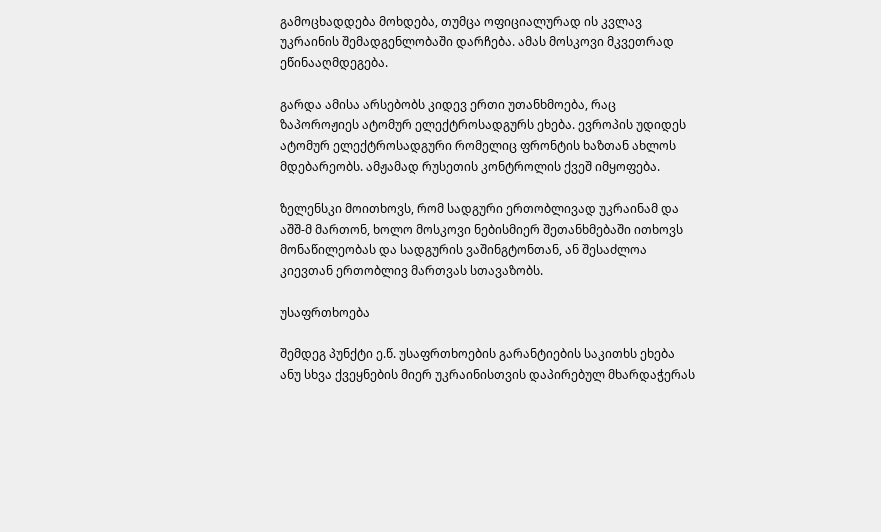გამოცხადდება მოხდება, თუმცა ოფიციალურად ის კვლავ უკრაინის შემადგენლობაში დარჩება. ამას მოსკოვი მკვეთრად ეწინააღმდეგება.

გარდა ამისა არსებობს კიდევ ერთი უთანხმოება, რაც ზაპოროჟიეს ატომურ ელექტროსადგურს ეხება. ევროპის უდიდეს ატომურ ელექტროსადგური რომელიც ფრონტის ხაზთან ახლოს მდებარეობს. ამჟამად რუსეთის კონტროლის ქვეშ იმყოფება.

ზელენსკი მოითხოვს, რომ სადგური ერთობლივად უკრაინამ და აშშ-მ მართონ, ხოლო მოსკოვი ნებისმიერ შეთანხმებაში ითხოვს მონაწილეობას და სადგურის ვაშინგტონთან, ან შესაძლოა კიევთან ერთობლივ მართვას სთავაზობს.

უსაფრთხოება

შემდეგ პუნქტი ე.წ. უსაფრთხოების გარანტიების საკითხს ეხება ანუ სხვა ქვეყნების მიერ უკრაინისთვის დაპირებულ მხარდაჭერას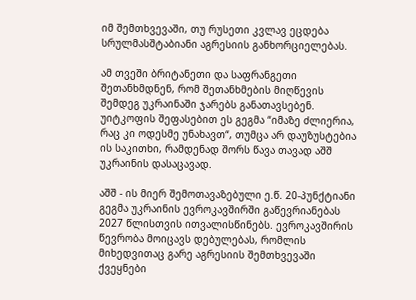იმ შემთხვევაში, თუ რუსეთი კვლავ ეცდება სრულმასშტაბიანი აგრესიის განხორციელებას.

ამ თვეში ბრიტანეთი და საფრანგეთი შეთანხმდნენ, რომ შეთანხმების მიღწევის შემდეგ უკრაინაში ჯარებს განათავსებენ. უიტკოფის შეფასებით ეს გეგმა “იმაზე ძლიერია, რაც კი ოდესმე უნახავთ“, თუმცა არ დაუზუსტებია ის საკითხი, რამდენად შორს წავა თავად აშშ უკრაინის დასაცავად.

აშშ - ის მიერ შემოთავაზებული ე.წ. 20-პუნქტიანი გეგმა უკრაინის ევროკავშირში გაწევრიანებას 2027 წლისთვის ითვალისწინებს. ევროკავშირის წევრობა მოიცავს დებულებას, რომლის მიხედვითაც გარე აგრესიის შემთხვევაში ქვეყნები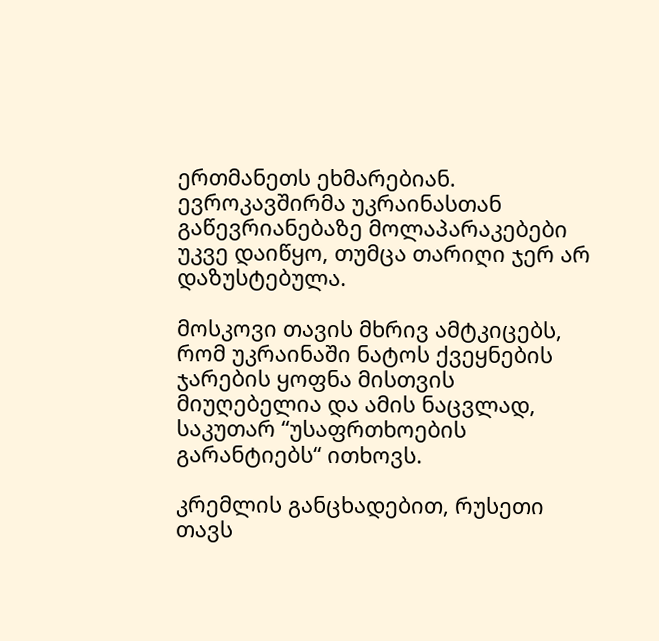ერთმანეთს ეხმარებიან. ევროკავშირმა უკრაინასთან გაწევრიანებაზე მოლაპარაკებები უკვე დაიწყო, თუმცა თარიღი ჯერ არ დაზუსტებულა.

მოსკოვი თავის მხრივ ამტკიცებს, რომ უკრაინაში ნატოს ქვეყნების ჯარების ყოფნა მისთვის მიუღებელია და ამის ნაცვლად, საკუთარ “უსაფრთხოების გარანტიებს“ ითხოვს.

კრემლის განცხადებით, რუსეთი თავს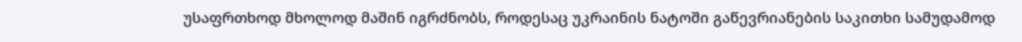უსაფრთხოდ მხოლოდ მაშინ იგრძნობს, როდესაც უკრაინის ნატოში გაწევრიანების საკითხი სამუდამოდ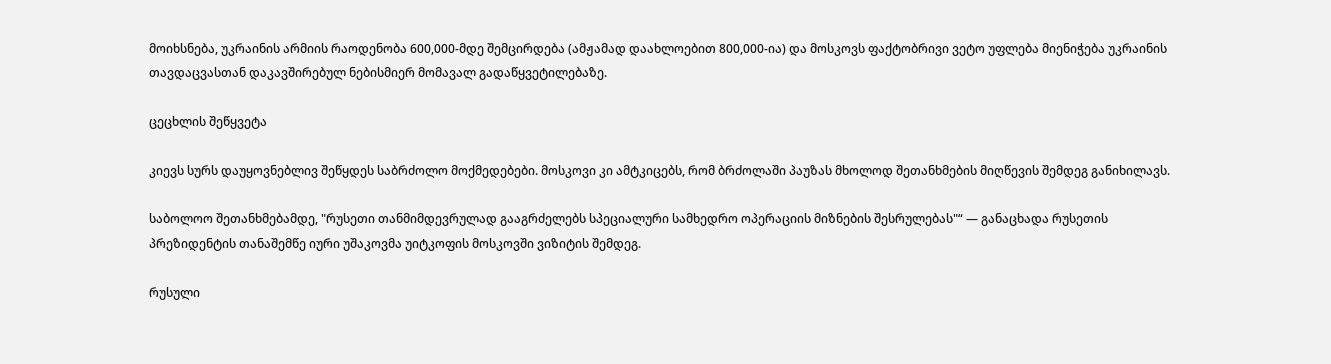მოიხსნება, უკრაინის არმიის რაოდენობა 600,000-მდე შემცირდება (ამჟამად დაახლოებით 800,000-ია) და მოსკოვს ფაქტობრივი ვეტო უფლება მიენიჭება უკრაინის თავდაცვასთან დაკავშირებულ ნებისმიერ მომავალ გადაწყვეტილებაზე.

ცეცხლის შეწყვეტა

კიევს სურს დაუყოვნებლივ შეწყდეს საბრძოლო მოქმედებები. მოსკოვი კი ამტკიცებს, რომ ბრძოლაში პაუზას მხოლოდ შეთანხმების მიღწევის შემდეგ განიხილავს.

საბოლოო შეთანხმებამდე, "რუსეთი თანმიმდევრულად გააგრძელებს სპეციალური სამხედრო ოპერაციის მიზნების შესრულებას"“ — განაცხადა რუსეთის პრეზიდენტის თანაშემწე იური უშაკოვმა უიტკოფის მოსკოვში ვიზიტის შემდეგ.

რუსული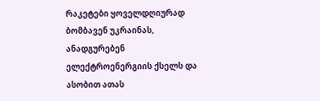რაკეტები ყოველდღიურად ბომბავენ უკრაინას, ანადგურებენ ელექტროენერგიის ქსელს და ასობით ათას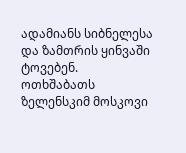ადამიანს სიბნელესა და ზამთრის ყინვაში ტოვებენ. ოთხშაბათს ზელენსკიმ მოსკოვი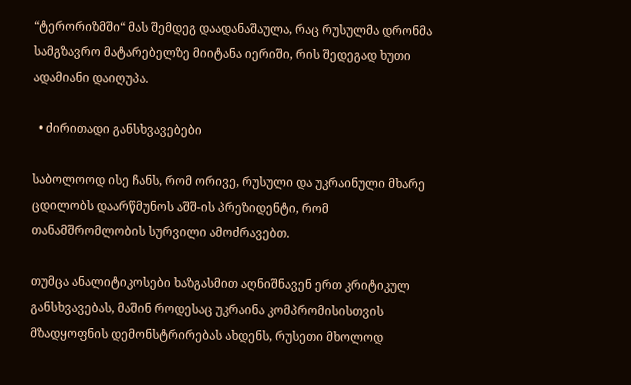“ტერორიზმში“ მას შემდეგ დაადანაშაულა, რაც რუსულმა დრონმა სამგზავრო მატარებელზე მიიტანა იერიში, რის შედეგად ხუთი ადამიანი დაიღუპა.

  • ძირითადი განსხვავებები

საბოლოოდ ისე ჩანს, რომ ორივე, რუსული და უკრაინული მხარე ცდილობს დაარწმუნოს აშშ-ის პრეზიდენტი, რომ თანამშრომლობის სურვილი ამოძრავებთ.

თუმცა ანალიტიკოსები ხაზგასმით აღნიშნავენ ერთ კრიტიკულ განსხვავებას, მაშინ როდესაც უკრაინა კომპრომისისთვის მზადყოფნის დემონსტრირებას ახდენს, რუსეთი მხოლოდ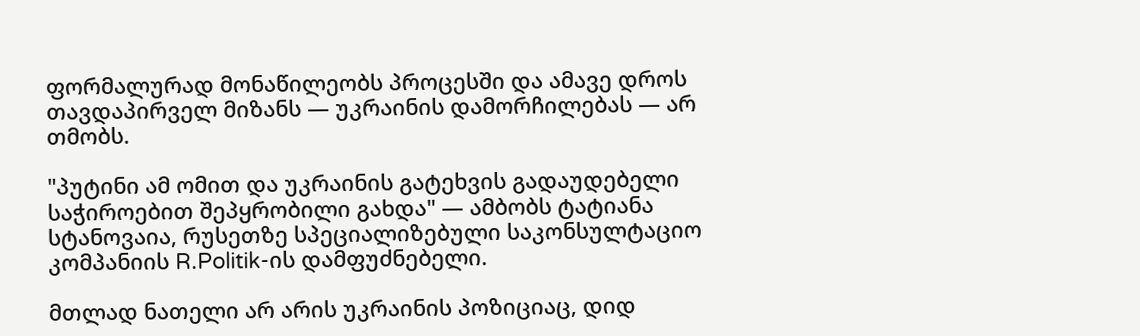ფორმალურად მონაწილეობს პროცესში და ამავე დროს თავდაპირველ მიზანს — უკრაინის დამორჩილებას — არ თმობს.

"პუტინი ამ ომით და უკრაინის გატეხვის გადაუდებელი საჭიროებით შეპყრობილი გახდა" — ამბობს ტატიანა სტანოვაია, რუსეთზე სპეციალიზებული საკონსულტაციო კომპანიის R.Politik-ის დამფუძნებელი.

მთლად ნათელი არ არის უკრაინის პოზიციაც, დიდ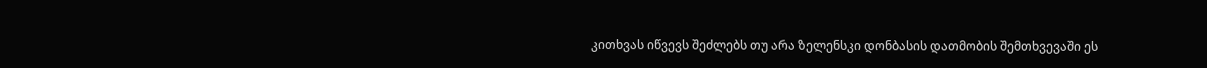კითხვას იწვევს შეძლებს თუ არა ზელენსკი დონბასის დათმობის შემთხვევაში ეს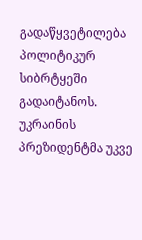გადაწყვეტილება პოლიტიკურ სიბრტყეში გადაიტანოს. უკრაინის პრეზიდენტმა უკვე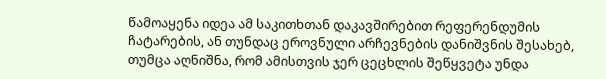წამოაყენა იდეა ამ საკითხთან დაკავშირებით რეფერენდუმის ჩატარების, ან თუნდაც ეროვნული არჩევნების დანიშვნის შესახებ, თუმცა აღნიშნა, რომ ამისთვის ჯერ ცეცხლის შეწყვეტა უნდა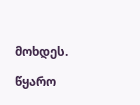მოხდეს.

წყარო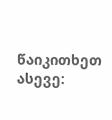წაიკითხეთ ასევე: